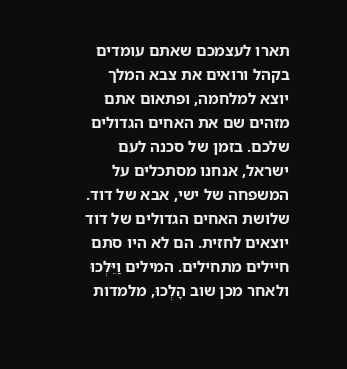תארו לעצמכם שאתם עומדים בקהל ורואים את צבא המלך יוצא למלחמה, ופתאום אתם מזהים שם את האחים הגדולים שלכם. בזמן של סכנה לעם ישראל, אנחנו מסתכלים על המשפחה של ישי, אבא של דוד. שלושת האחים הגדולים של דוד יוצאים לחזית. הם לא היו סתם חיילים מתחילים. המילים וַיֵּלְכוּ ולאחר מכן שוב הָלְכוּ, מלמדות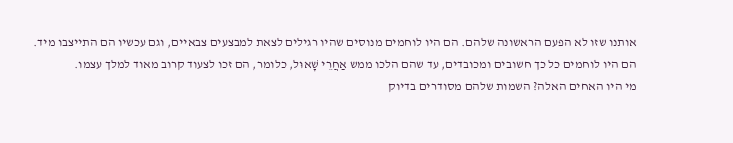אותנו שזו לא הפעם הראשונה שלהם. הם היו לוחמים מנוסים שהיו רגילים לצאת למבצעים צבאיים, וגם עכשיו הם התייצבו מיד.
הם היו לוחמים כל כך חשובים ומכובדים, עד שהם הלכו ממש אַחֲרֵי שָׁאוּל, כלומר, הם זכו לצעוד קרוב מאוד למלך עצמו.
מי היו האחים האלה? השמות שלהם מסודרים בדיוק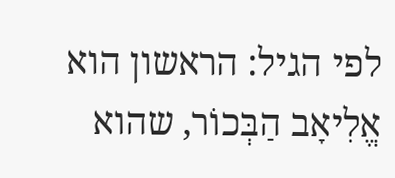לפי הגיל: הראשון הוא אֱלִיאָב הַבְּכוֹר, שהוא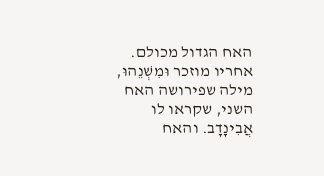האח הגדול מכולם. אחריו מוזכר וּמִשְׁנֵהוּ, מילה שפירושה האח השני, שקראו לו אֲבִינָדָב. והאח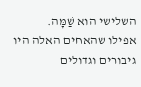השלישי הוא שַׁמָּה.
אפילו שהאחים האלה היו גיבורים וגדולים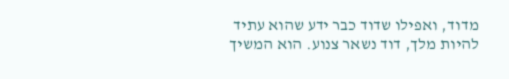מדוד, ואפילו שדוד כבר ידע שהוא עתיד להיות מלך, דוד נשאר צנוע. הוא המשיך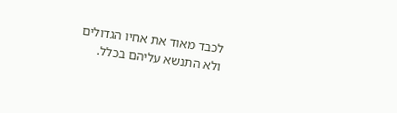לכבד מאוד את אחיו הגדולים ולא התנשא עליהם בכלל.